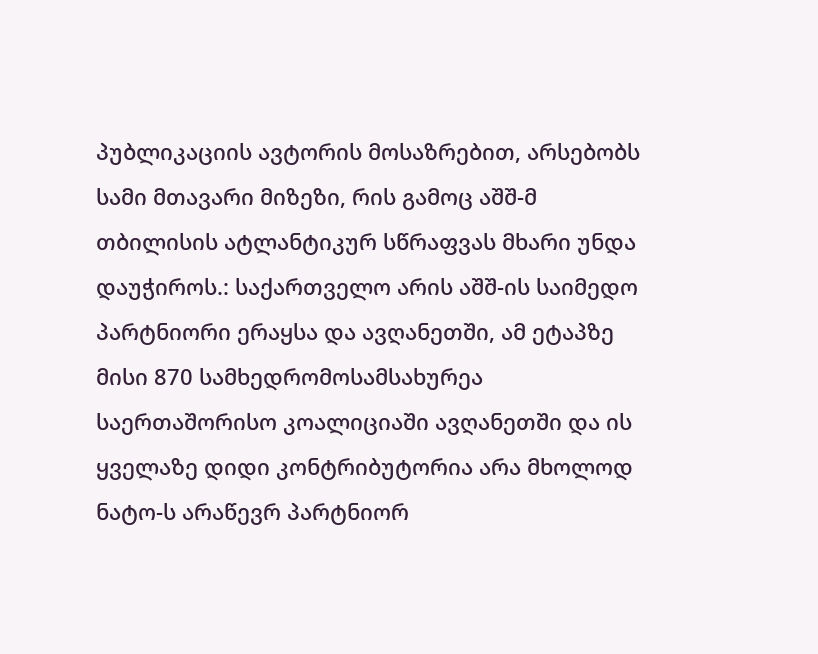პუბლიკაციის ავტორის მოსაზრებით, არსებობს სამი მთავარი მიზეზი, რის გამოც აშშ-მ თბილისის ატლანტიკურ სწრაფვას მხარი უნდა დაუჭიროს.: საქართველო არის აშშ-ის საიმედო პარტნიორი ერაყსა და ავღანეთში, ამ ეტაპზე მისი 870 სამხედრომოსამსახურეა საერთაშორისო კოალიციაში ავღანეთში და ის ყველაზე დიდი კონტრიბუტორია არა მხოლოდ ნატო-ს არაწევრ პარტნიორ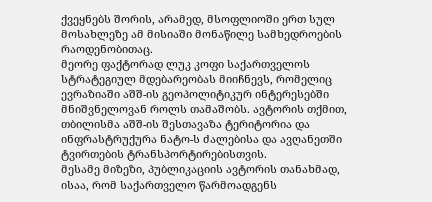ქვეყნებს შორის, არამედ, მსოფლიოში ერთ სულ მოსახლეზე ამ მისიაში მონაწილე სამხედროების რაოდენობითაც.
მეორე ფაქტორად ლუკ კოფი საქართველოს სტრატეგიულ მდებარეობას მიიჩნევს, რომელიც ევრაზიაში აშშ-ის გეოპოლიტიკურ ინტერესებში მნიშვნელოვან როლს თამაშობს. ავტორის თქმით, თბილისმა აშშ-ის შესთავაზა ტერიტორია და ინფრასტრუქურა ნატო-ს ძალებისა და ავღანეთში ტვირთების ტრანსპორტირებისთვის.
მესამე მიზეზი, პუბლიკაციის ავტორის თანახმად, ისაა, რომ საქართველო წარმოადგენს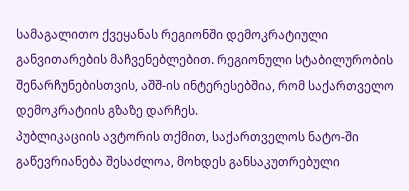სამაგალითო ქვეყანას რეგიონში დემოკრატიული განვითარების მაჩვენებლებით. რეგიონული სტაბილურობის შენარჩუნებისთვის, აშშ-ის ინტერესებშია, რომ საქართველო დემოკრატიის გზაზე დარჩეს.
პუბლიკაციის ავტორის თქმით, საქართველოს ნატო-ში გაწევრიანება შესაძლოა, მოხდეს განსაკუთრებული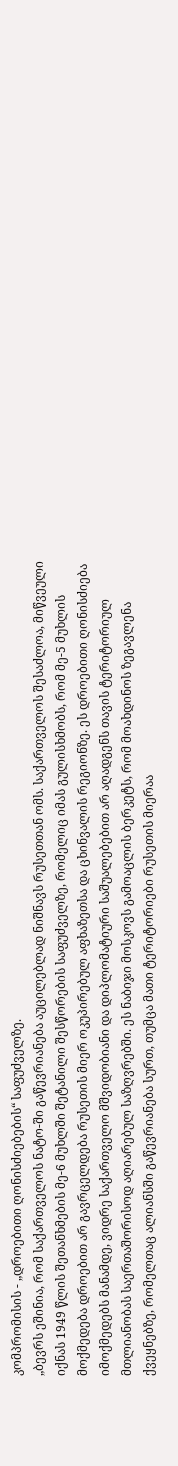კომპრომისის - „დროებითი ღონისძიებების“ საფუძველზე.
„ბევრს ეშინია, რომ საქართველოს ნატო-ში გაწევრიანება აუცილებლად ნიშნავს რუსეთთან ომს. საქართველოს შესაძლოა, მიწვეული იქნას 1949 წლის შეთანხმების მე-6 მუხლში შეტანილი შესწორების საფუძველზე, რომელიც იმას გულისხმობს, რომ მე-5 მუხლის მოქმედება დროებით არ გავრცელდება რუსეთის მიერ ოკუპირებულ აფხაზეთსა და ცხინვალის რეგიონზე. ეს დროებითი ღონისძიება იმოქმედებს მანამდე, ვიდრე საქართველო მშვიდობიანი და დიპლომატიური საშუალებებით არ აღადგენს თავის ტერიტორიულ მთლიანობას საერთაშორისოდ აღიარებულ საზღვრებში. ეს ნაბიჯი მოსკოვს გამოაცლის ბერკეტს, რომ მოახდინოს ზეგავლენა ქვეყნებზე, რომელთაც ალიანსში გაწევრიანება სურთ, თუმცა მათი ტერიტორიები რუსეთის მიერაა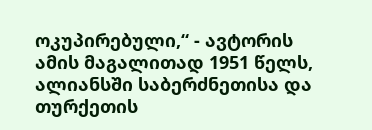ოკუპირებული,“ - ავტორის ამის მაგალითად 1951 წელს, ალიანსში საბერძნეთისა და თურქეთის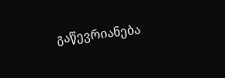გაწევრიანება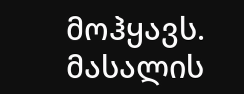მოჰყავს.
მასალის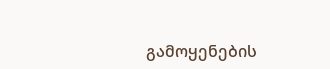გამოყენების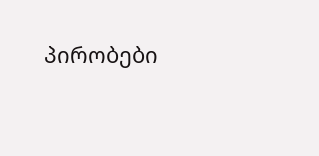პირობები